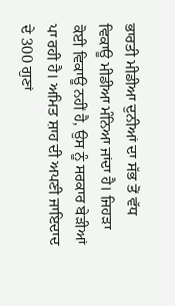ਭਾਰਤੀ ਮੀਡੀਆ ਦੁਨੀਆਂ ਦਾ ਸੱਭ ਤੋਂ ਵੱਧ ਵਿਕਾਊ ਮੀਡੀਆ ਮੰਨਿਆ ਜਾਂਦਾ ਹੈ। ਜਿਹੜਾ ਕੋਈ ਵਿਕਾਊ ਨਹੀਂ ਹੈ, ਉਸ ਨੂੰ ਸਰਕਾਰ ਬੇੜੀਆਂ ਪਾ ਰਹੀ ਹੈ। ਅਮਿਤ ਸ਼ਾਹ ਦੀ ਅਪਣੀ ਜਾਇਦਾਦ ਦੇ 300 ਗੁਣਾਂ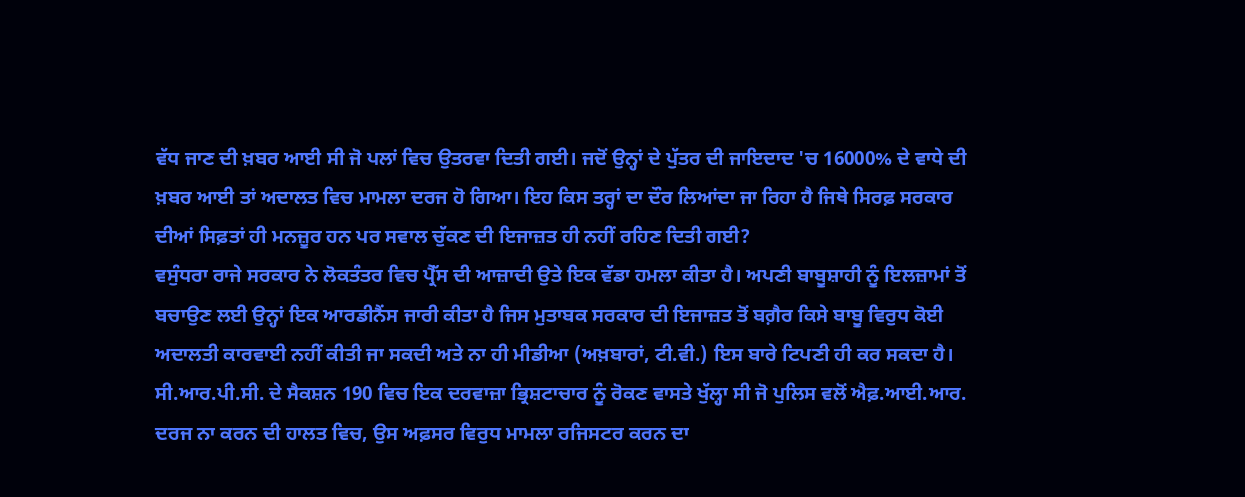ਵੱਧ ਜਾਣ ਦੀ ਖ਼ਬਰ ਆਈ ਸੀ ਜੋ ਪਲਾਂ ਵਿਚ ਉਤਰਵਾ ਦਿਤੀ ਗਈ। ਜਦੋਂ ਉਨ੍ਹਾਂ ਦੇ ਪੁੱਤਰ ਦੀ ਜਾਇਦਾਦ 'ਚ 16000% ਦੇ ਵਾਧੇ ਦੀ ਖ਼ਬਰ ਆਈ ਤਾਂ ਅਦਾਲਤ ਵਿਚ ਮਾਮਲਾ ਦਰਜ ਹੋ ਗਿਆ। ਇਹ ਕਿਸ ਤਰ੍ਹਾਂ ਦਾ ਦੌਰ ਲਿਆਂਦਾ ਜਾ ਰਿਹਾ ਹੈ ਜਿਥੇ ਸਿਰਫ਼ ਸਰਕਾਰ ਦੀਆਂ ਸਿਫ਼ਤਾਂ ਹੀ ਮਨਜ਼ੂਰ ਹਨ ਪਰ ਸਵਾਲ ਚੁੱਕਣ ਦੀ ਇਜਾਜ਼ਤ ਹੀ ਨਹੀਂ ਰਹਿਣ ਦਿਤੀ ਗਈ?
ਵਸੁੰਧਰਾ ਰਾਜੇ ਸਰਕਾਰ ਨੇ ਲੋਕਤੰਤਰ ਵਿਚ ਪ੍ਰੈੱਸ ਦੀ ਆਜ਼ਾਦੀ ਉਤੇ ਇਕ ਵੱਡਾ ਹਮਲਾ ਕੀਤਾ ਹੈ। ਅਪਣੀ ਬਾਬੂਸ਼ਾਹੀ ਨੂੰ ਇਲਜ਼ਾਮਾਂ ਤੋਂ ਬਚਾਉਣ ਲਈ ਉਨ੍ਹਾਂ ਇਕ ਆਰਡੀਨੈਂਸ ਜਾਰੀ ਕੀਤਾ ਹੈ ਜਿਸ ਮੁਤਾਬਕ ਸਰਕਾਰ ਦੀ ਇਜਾਜ਼ਤ ਤੋਂ ਬਗ਼ੈਰ ਕਿਸੇ ਬਾਬੂ ਵਿਰੁਧ ਕੋਈ ਅਦਾਲਤੀ ਕਾਰਵਾਈ ਨਹੀਂ ਕੀਤੀ ਜਾ ਸਕਦੀ ਅਤੇ ਨਾ ਹੀ ਮੀਡੀਆ (ਅਖ਼ਬਾਰਾਂ, ਟੀ.ਵੀ.) ਇਸ ਬਾਰੇ ਟਿਪਣੀ ਹੀ ਕਰ ਸਕਦਾ ਹੈ। ਸੀ.ਆਰ.ਪੀ.ਸੀ. ਦੇ ਸੈਕਸ਼ਨ 190 ਵਿਚ ਇਕ ਦਰਵਾਜ਼ਾ ਭ੍ਰਿਸ਼ਟਾਚਾਰ ਨੂੰ ਰੋਕਣ ਵਾਸਤੇ ਖੁੱਲ੍ਹਾ ਸੀ ਜੋ ਪੁਲਿਸ ਵਲੋਂ ਐਫ਼.ਆਈ.ਆਰ. ਦਰਜ ਨਾ ਕਰਨ ਦੀ ਹਾਲਤ ਵਿਚ, ਉਸ ਅਫ਼ਸਰ ਵਿਰੁਧ ਮਾਮਲਾ ਰਜਿਸਟਰ ਕਰਨ ਦਾ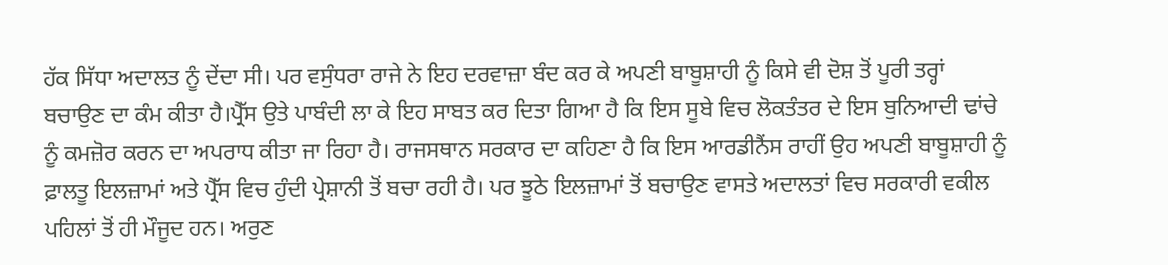ਹੱਕ ਸਿੱਧਾ ਅਦਾਲਤ ਨੂੰ ਦੇਂਦਾ ਸੀ। ਪਰ ਵਸੁੰਧਰਾ ਰਾਜੇ ਨੇ ਇਹ ਦਰਵਾਜ਼ਾ ਬੰਦ ਕਰ ਕੇ ਅਪਣੀ ਬਾਬੂਸ਼ਾਹੀ ਨੂੰ ਕਿਸੇ ਵੀ ਦੋਸ਼ ਤੋਂ ਪੂਰੀ ਤਰ੍ਹਾਂ ਬਚਾਉਣ ਦਾ ਕੰਮ ਕੀਤਾ ਹੈ।ਪ੍ਰੈੱਸ ਉਤੇ ਪਾਬੰਦੀ ਲਾ ਕੇ ਇਹ ਸਾਬਤ ਕਰ ਦਿਤਾ ਗਿਆ ਹੈ ਕਿ ਇਸ ਸੂਬੇ ਵਿਚ ਲੋਕਤੰਤਰ ਦੇ ਇਸ ਬੁਨਿਆਦੀ ਢਾਂਚੇ ਨੂੰ ਕਮਜ਼ੋਰ ਕਰਨ ਦਾ ਅਪਰਾਧ ਕੀਤਾ ਜਾ ਰਿਹਾ ਹੈ। ਰਾਜਸਥਾਨ ਸਰਕਾਰ ਦਾ ਕਹਿਣਾ ਹੈ ਕਿ ਇਸ ਆਰਡੀਨੈਂਸ ਰਾਹੀਂ ਉਹ ਅਪਣੀ ਬਾਬੂਸ਼ਾਹੀ ਨੂੰ ਫ਼ਾਲਤੂ ਇਲਜ਼ਾਮਾਂ ਅਤੇ ਪ੍ਰੈੱਸ ਵਿਚ ਹੁੰਦੀ ਪ੍ਰੇਸ਼ਾਨੀ ਤੋਂ ਬਚਾ ਰਹੀ ਹੈ। ਪਰ ਝੂਠੇ ਇਲਜ਼ਾਮਾਂ ਤੋਂ ਬਚਾਉਣ ਵਾਸਤੇ ਅਦਾਲਤਾਂ ਵਿਚ ਸਰਕਾਰੀ ਵਕੀਲ ਪਹਿਲਾਂ ਤੋਂ ਹੀ ਮੌਜੂਦ ਹਨ। ਅਰੁਣ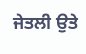ਜੇਤਲੀ ਉਤੇ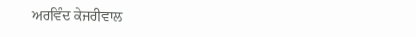ਅਰਵਿੰਦ ਕੇਜਰੀਵਾਲ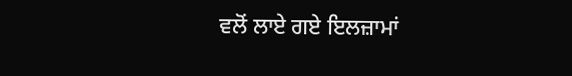ਵਲੋਂ ਲਾਏ ਗਏ ਇਲਜ਼ਾਮਾਂ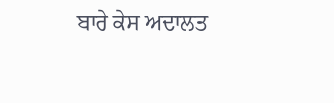ਬਾਰੇ ਕੇਸ ਅਦਾਲਤ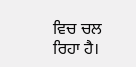ਵਿਚ ਚਲ ਰਿਹਾ ਹੈ।